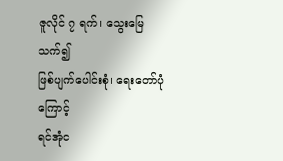ဇူလိုင် ၇ ရက်၊ သွေးမြေသက်၍
ဖြစ်ပျက်ပေါင်းစုံ၊ ရေးတော်ပုံကြောင့်
ရင်အုံင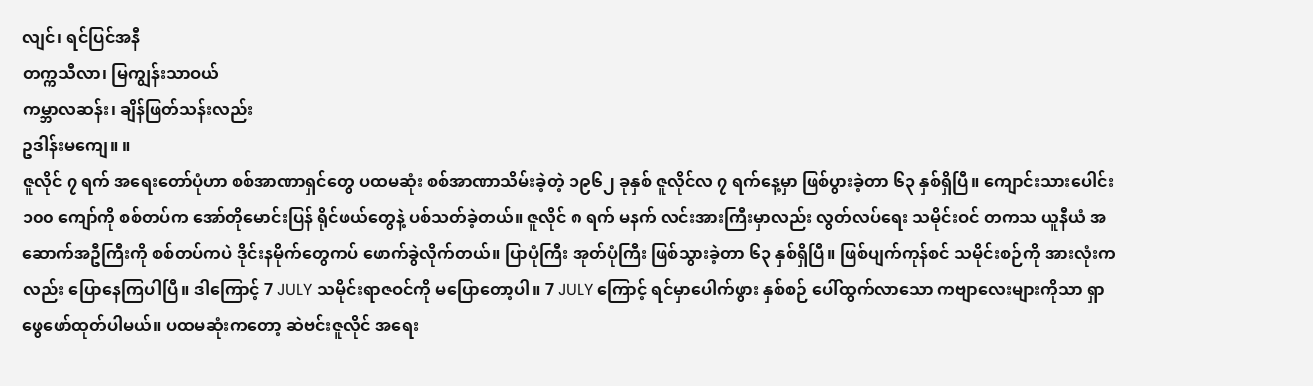လျင်၊ ရင်ပြင်အနီ
တက္ကသီလာ၊ မြကျွန်းသာဝယ်
ကမ္ဘာလဆန်း၊ ချိန်ဖြတ်သန်းလည်း
ဥဒါန်းမကျေ။ ။
ဇူလိုင် ၇ ရက် အရေးတော်ပုံဟာ စစ်အာဏာရှင်တွေ ပထမဆုံး စစ်အာဏာသိမ်းခဲ့တဲ့ ၁၉၆၂ ခုနှစ် ဇူလိုင်လ ၇ ရက်နေ့မှာ ဖြစ်ပွားခဲ့တာ ၆၃ နှစ်ရှိပြီ။ ကျောင်းသားပေါင်း ၁၀၀ ကျော်ကို စစ်တပ်က အော်တိုမောင်းပြန် ရိုင်ဖယ်တွေနဲ့ ပစ်သတ်ခဲ့တယ်။ ဇူလိုင် ၈ ရက် မနက် လင်းအားကြီးမှာလည်း လွတ်လပ်ရေး သမိုင်းဝင် တကသ ယူနီယံ အဆောက်အဦကြီးကို စစ်တပ်ကပဲ ဒိုင်းနမိုက်တွေကပ် ဖောက်ခွဲလိုက်တယ်။ ပြာပုံကြီး အုတ်ပုံကြီး ဖြစ်သွားခဲ့တာ ၆၃ နှစ်ရှိပြီ။ ဖြစ်ပျက်ကုန်စင် သမိုင်းစဉ်ကို အားလုံးကလည်း ပြောနေကြပါပြီ။ ဒါကြောင့် 7 JULY သမိုင်းရာဇဝင်ကို မပြောတော့ပါ။ 7 JULY ကြောင့် ရင်မှာပေါက်ဖွား နှစ်စဉ် ပေါ်ထွက်လာသော ကဗျာလေးများကိုသာ ရှာဖွေဖော်ထုတ်ပါမယ်။ ပထမဆုံးကတော့ ဆဲဗင်းဇူလိုင် အရေး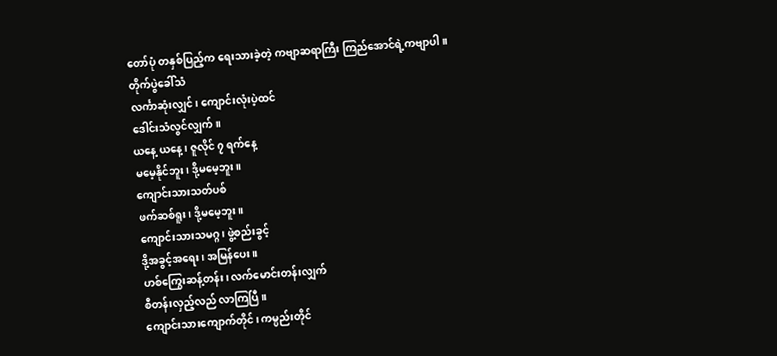တော်ပုံ တနှစ်ပြည့်က ရေးသားခဲ့တဲ့ ကဗျာဆရာကြီး ကြည်အောင်ရဲ့ကဗျာပါ။
တိုက်ပွဲခေါ်သံ
လင်္ကာဆုံးလျှင်၊ ကျောင်းလုံးပဲ့ထင်
ဒေါင်းသံလွင်လျှက်။
ယနေ့ ယနေ့ ၊ ဇူလိုင် ၇ ရက်နေ့
မမေ့နိုင်ဘူး၊ ဒို့မမေ့ဘူး။
ကျောင်းသားသတ်ပစ်
ဖက်ဆစ်ရူး၊ ဒို့မမေ့ဘူး။
ကျောင်းသားသမဂ္ဂ၊ ဖွဲ့စည်းခွင့်
ဒို့အခွင့်အရေး၊ အမြန်ပေး။
ဟစ်ကြွေးဆန့်တန်း၊ လက်မောင်းတန်းလျှက်
စီတန်းလှည့်လည် လာကြပြီ။
ကျောင်းသားကျောက်တိုင်၊ ကမ္ပည်းတိုင်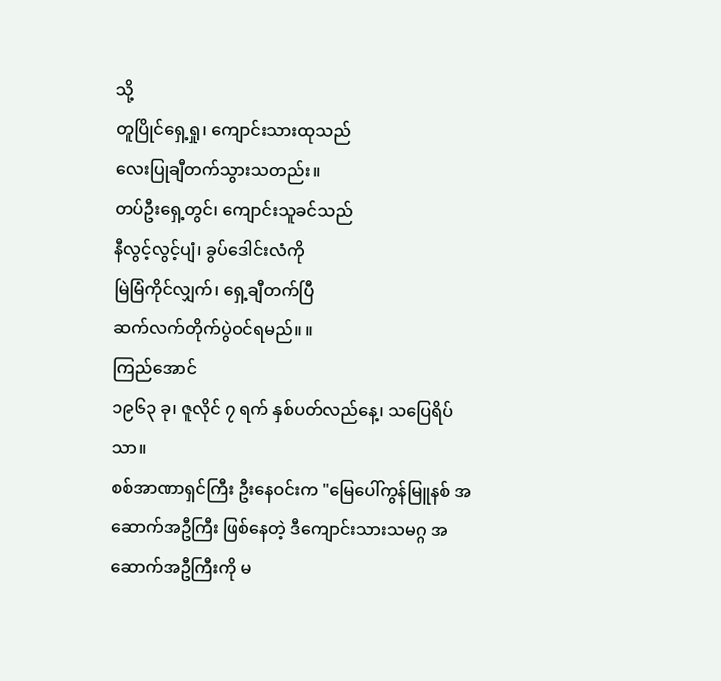သို့
တူပြိုင်ရှေ့ရှု၊ ကျောင်းသားထုသည်
လေးပြုချီတက်သွားသတည်း။
တပ်ဦးရှေ့တွင်၊ ကျောင်းသူခင်သည်
နီလွင့်လွင့်ပျံ၊ ခွပ်ဒေါင်းလံကို
မြဲမြံကိုင်လျှက်၊ ရှေ့ချီတက်ပြီ
ဆက်လက်တိုက်ပွဲဝင်ရမည်။ ။
ကြည်အောင်
၁၉၆၃ ခု၊ ဇူလိုင် ၇ ရက် နှစ်ပတ်လည်နေ့၊ သပြေရိပ်သာ။
စစ်အာဏာရှင်ကြီး ဦးနေဝင်းက "မြေပေါ်ကွန်မြူနစ် အဆောက်အဦကြီး ဖြစ်နေတဲ့ ဒီကျောင်းသားသမဂ္ဂ အဆောက်အဦကြီးကို မ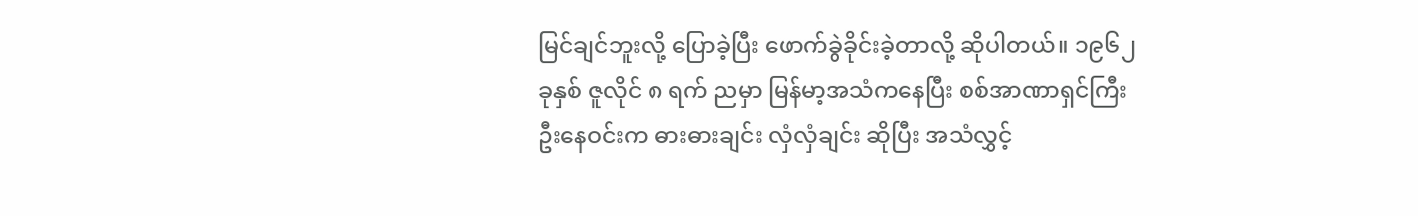မြင်ချင်ဘူးလို့ ပြောခဲ့ပြီး ဖောက်ခွဲခိုင်းခဲ့တာလို့ ဆိုပါတယ်။ ၁၉၆၂ ခုနှစ် ဇူလိုင် ၈ ရက် ညမှာ မြန်မာ့အသံကနေပြီး စစ်အာဏာရှင်ကြီး ဦးနေဝင်းက ဓားဓားချင်း လှံလှံချင်း ဆိုပြီး အသံလွှင့်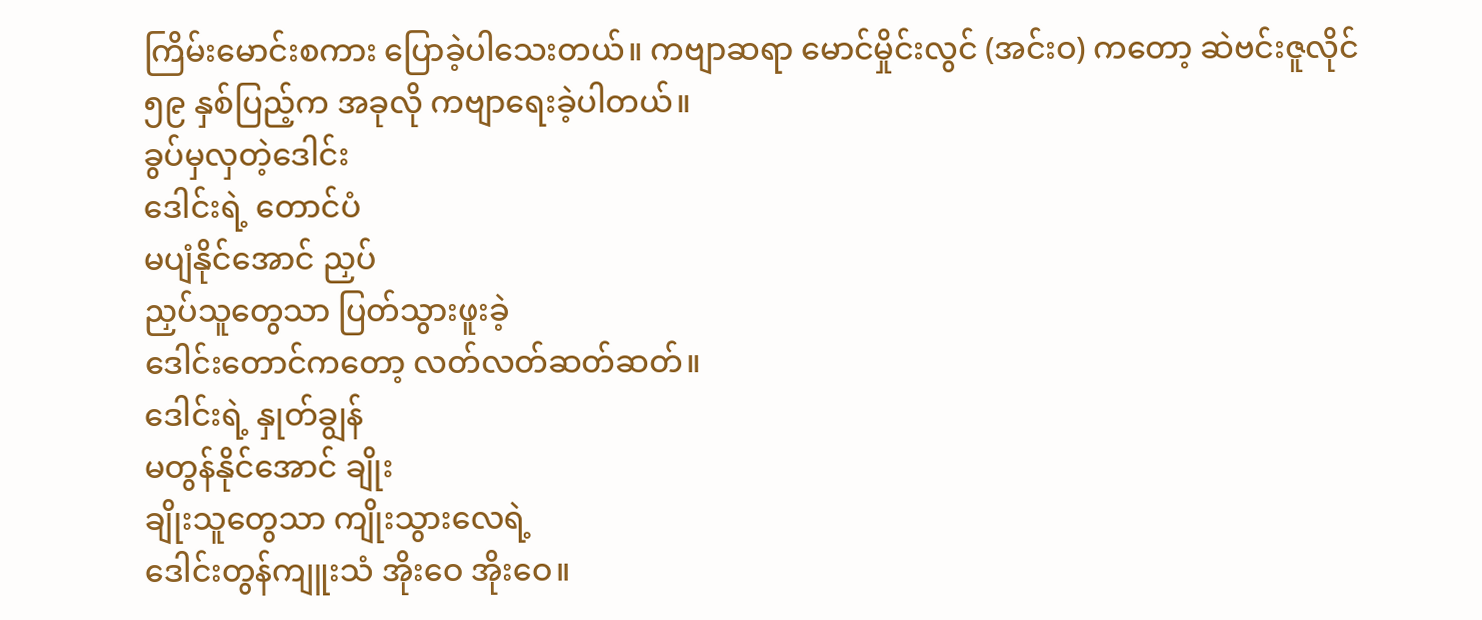ကြိမ်းမောင်းစကား ပြောခဲ့ပါသေးတယ်။ ကဗျာဆရာ မောင်မှိုင်းလွင် (အင်းဝ) ကတော့ ဆဲဗင်းဇူလိုင် ၅၉ နှစ်ပြည့်က အခုလို ကဗျာရေးခဲ့ပါတယ်။
ခွပ်မှလှတဲ့ဒေါင်း
ဒေါင်းရဲ့ တောင်ပံ
မပျံနိုင်အောင် ညှပ်
ညှပ်သူတွေသာ ပြတ်သွားဖူးခဲ့
ဒေါင်းတောင်ကတော့ လတ်လတ်ဆတ်ဆတ်။
ဒေါင်းရဲ့ နှုတ်ချွန်
မတွန်နိုင်အောင် ချိုး
ချိုးသူတွေသာ ကျိုးသွားလေရဲ့
ဒေါင်းတွန်ကျူးသံ အိုးဝေ အိုးဝေ။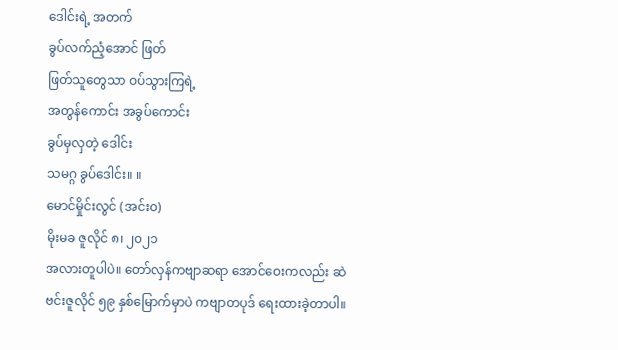ဒေါင်းရဲ့ အတက်
ခွပ်လက်ညံ့အောင် ဖြတ်
ဖြတ်သူတွေသာ ဝပ်သွားကြရဲ့
အတွန်ကောင်း အခွပ်ကောင်း
ခွပ်မှလှတဲ့ ဒေါင်း
သမဂ္ဂ ခွပ်ဒေါင်း။ ။
မောင်မှိုင်းလွင် (အင်းဝ)
မိုးမခ ဇူလိုင် ၈၊ ၂၀၂၁
အလားတူပါပဲ။ တော်လှန်ကဗျာဆရာ အောင်ဝေးကလည်း ဆဲဗင်းဇူလိုင် ၅၉ နှစ်မြောက်မှာပဲ ကဗျာတပုဒ် ရေးထားခဲ့တာပါ။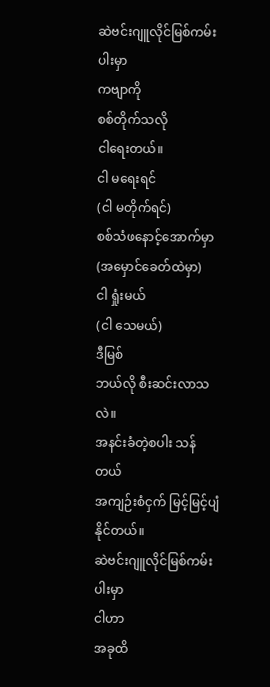ဆဲဗင်းဂျူလိုင်မြစ်ကမ်းပါးမှာ
ကဗျာကို
စစ်တိုက်သလို
ငါရေးတယ်။
ငါ မရေးရင်
(ငါ မတိုက်ရင်)
စစ်သံဖနောင့်အောက်မှာ
(အမှောင်ခေတ်ထဲမှာ)
ငါ ရှုံးမယ်
(ငါ သေမယ်)
ဒီမြစ်
ဘယ်လို စီးဆင်းလာသလဲ။
အနင်းခံတဲ့စပါး သန်တယ်
အကျဉ်းစံငှက် မြင့်မြင့်ပျံနိုင်တယ်။
ဆဲဗင်းဂျူလိုင်မြစ်ကမ်းပါးမှာ
ငါဟာ
အခုထိ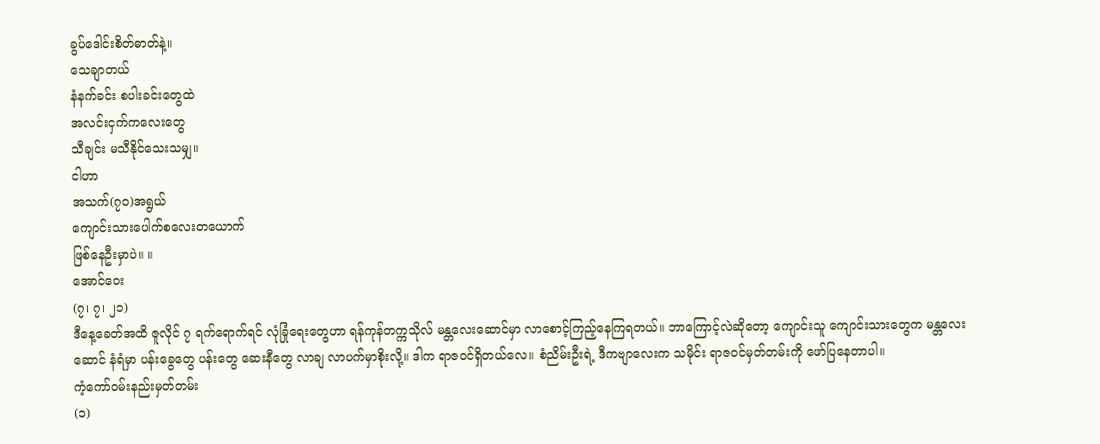ခွပ်ဒေါင်းစိတ်ဓာတ်နဲ့။
သေချာတယ်
နံနက်ခင်း စပါးခင်းတွေထဲ
အလင်းငှက်ကလေးတွေ
သီချင်း မသီနိုင်သေးသမျှ။
ငါဟာ
အသက်(၇၀)အရွယ်
ကျောင်းသားပေါက်စလေးတယောက်
ဖြစ်နေဦးမှာပဲ။ ။
အောင်ဝေး
(၇၊ ၇၊ ၂၁)
ဒီနေ့ခေတ်အထိ ဇူလိုင် ၇ ရက်ရောက်ရင် လုံခြုံရေးတွေဟာ ရန်ကုန်တက္ကသိုလ် မန္တလေးဆောင်မှာ လာစောင့်ကြည့်နေကြရတယ်။ ဘာကြောင့်လဲဆိုတော့ ကျောင်းသူ ကျောင်းသားတွေက မန္တလေးဆောင် နံရံမှာ ပန်းခွေတွေ ပန်းတွေ ဆေးနီတွေ လာချ လာပက်မှာစိုးလို့။ ဒါက ရာဇဝင်ရှိတယ်လေ။ စံညိမ်းဦးရဲ့ ဒီကဗျာလေးက သမိုင်း ရာဇဝင်မှတ်တမ်းကို ဖော်ပြနေတာပါ။
ကံ့ကော်၀မ်းနည်းမှတ်တမ်း
(၁)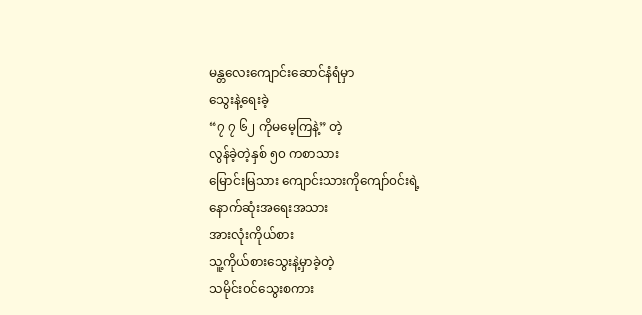မန္တလေးကျောင်းဆောင်နံရံမှာ
သွေးနဲ့ရေးခဲ့
“၇ ၇ ၆၂ ကိုမမေ့ကြနဲ့” တဲ့
လွန်ခဲ့တဲ့နှစ် ၅၀ ကစာသား
မြောင်းမြသား ကျောင်းသားကိုကျော်၀င်းရဲ့
နောက်ဆုံးအရေးအသား
အားလုံးကိုယ်စား
သူ့ကိုယ်စားသွေးနဲ့မှာခဲ့တဲ့
သမိုင်း၀င်သွေးစကား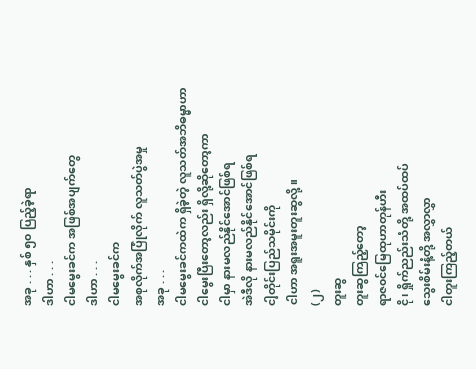အခု . . . နှစ် ၅၀ ပြည့်ခဲ့ရာ
ဒါဟာ . . .
ငါမမွေးခင်က အဖြစ်အပျက်တွေ
ဒါဟာ . . .
ငါမမွေးခင်က
အစုလိုက်အပြုံလိုက် လူသတ်ပွဲအမှု
အခု . . .
ငါမမွေးခင်ကထဲက ရှိခဲ့တဲ့ လူသတ်အဘိဓမ္မာဟာ
ငါမွေးပြီးတော့လည်း ရှိလို့ဆိုတော့ကာ
ငါမှာ နားမလည်နိုင်အောင်ဖြစ်ရ
အဲဒီလို နားမလည်နိုင်အောင်ဖြစ်ရ
ငါ့တိုင်းပြည်သမိုင်းကို
ငါဟာ အရူးအမူးတူးဆွလို့။
(၂)
တူးဆွ
တူးဆွကြည့်တော့
ရာဇ၀င်မြေထုဟာတုန်ဟီး
ငို၊ ရှိုက်ညည်းသံတို့ အထပ်ထပ်
သွေးစိမ်းနံ့တို့ အလွှာလွှာ
ငါတူးကြည့်တယ်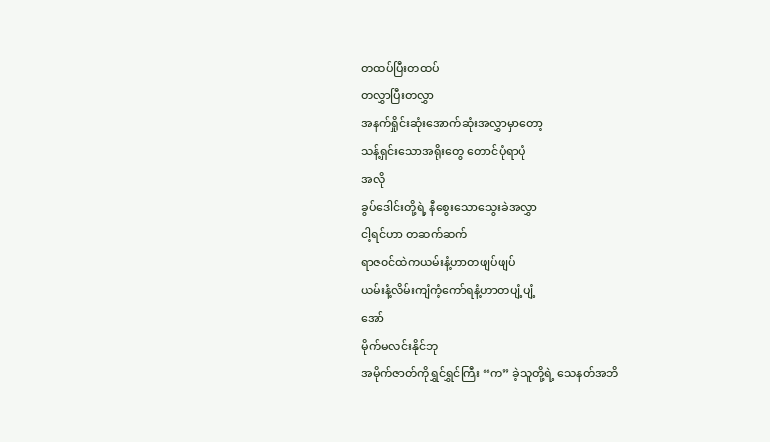တထပ်ပြီးတထပ်
တလွှာပြီးတလွှာ
အနက်ရှိုင်းဆုံးအောက်ဆုံးအလွှာမှာတော့
သန့်ရှင်းသောအရိုးတွေ တောင်ပုံရာပုံ
အလို
ခွပ်ဒေါင်းတို့ရဲ့ နီစွေးသောသွေးခဲအလွှာ
ငါ့ရင်ဟာ တဆက်ဆက်
ရာဇ၀င်ထဲကယမ်းနံ့ဟာတဖျပ်ဖျပ်
ယမ်းနံ့လိမ်းကျံကံ့ကော်ရနံ့ဟာတပျံ့ပျံ့
အော်
မိုက်မလင်းနိုင်ဘု
အမိုက်ဇာတ်ကိုရွှင်ရွှင်ကြီး “က” ခဲ့သူတို့ရဲ့ သေနတ်အဘိ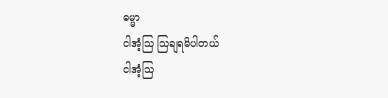ဓမ္မာ
ငါအံ့သြ သြချရမိပါတယ်
ငါအံ့သြ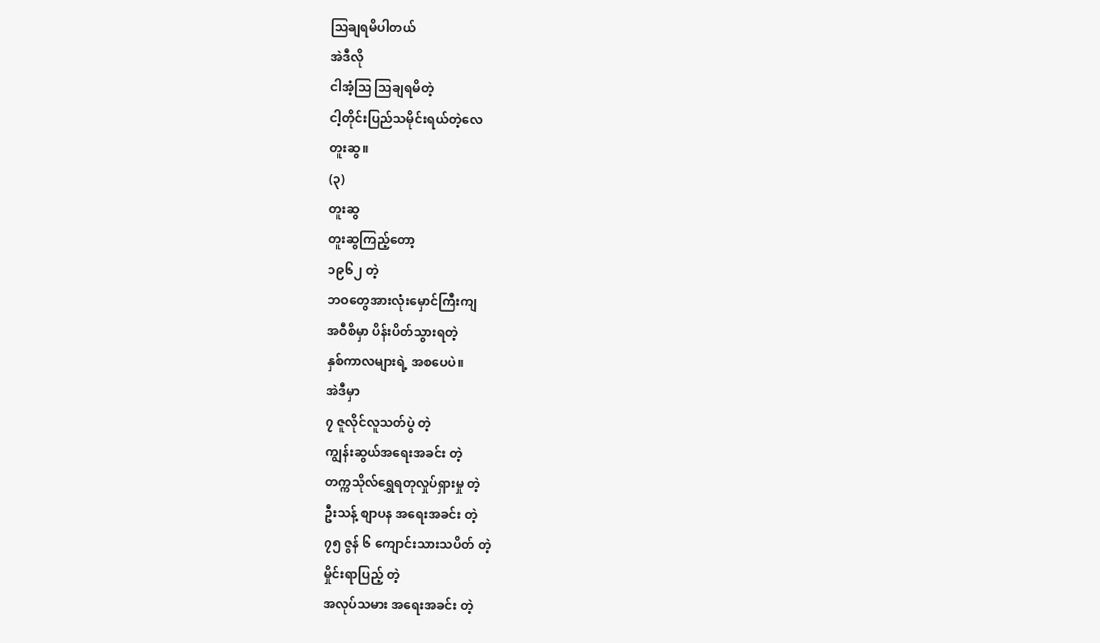သြချရမိပါတယ်
အဲဒီလို
ငါအံ့သြ သြချရမိတဲ့
ငါ့တိုင်းပြည်သမိုင်းရယ်တဲ့လေ
တူးဆွ။
(၃)
တူးဆွ
တူးဆွကြည့်တော့
၁၉၆၂ တဲ့
ဘဝတွေအားလုံးမှောင်ကြီးကျ
အဝီစိမှာ ပိန်းပိတ်သွားရတဲ့
နှစ်ကာလများရဲ့ အစပေပဲ။
အဲဒီမှာ
၇ ဇူလိုင်လူသတ်ပွဲ တဲ့
ကျွန်းဆွယ်အရေးအခင်း တဲ့
တက္ကသိုလ်ရွှေရတုလှုပ်ရှားမှု တဲ့
ဦးသန့် စျာပန အရေးအခင်း တဲ့
၇၅ ဇွန် ၆ ကျောင်းသားသပိတ် တဲ့
မှိုင်းရာပြည့် တဲ့
အလုပ်သမား အရေးအခင်း တဲ့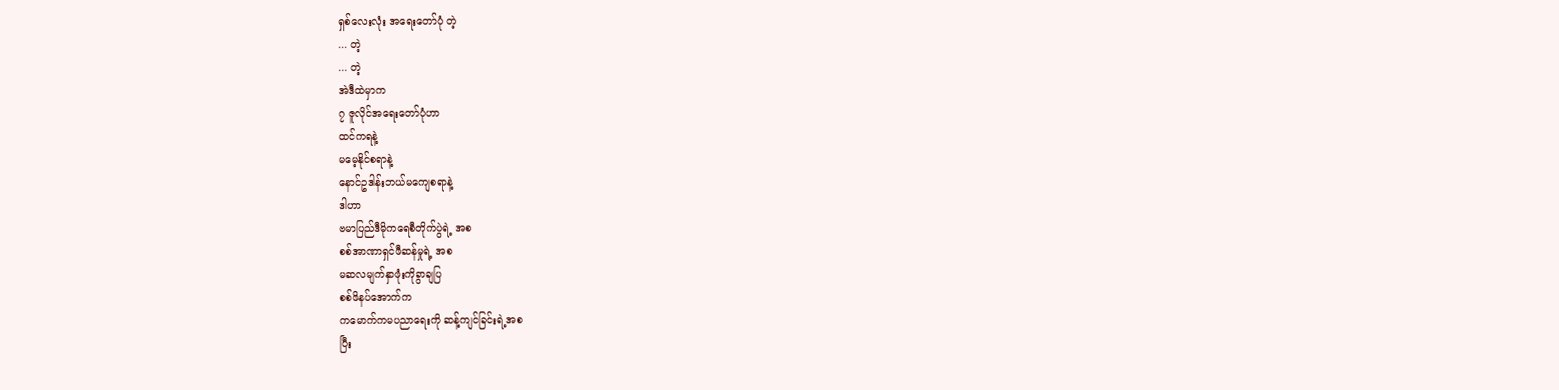ရှစ်လေးလုံး အရေးတော်ပုံ တဲ့
... တဲ့
... တဲ့
အဲဒီထဲမှာက
၇ ဇူလိုင်အရေးတော်ပုံဟာ
ထင်ကရနဲ့
မမေ့နိုင်စရာနဲ့
နောင်ဥဒါန်းဘယ်မကျေစရာနဲ့
ဒါဟာ
ဗမာပြည်ဒီမိုကရေစီတိုက်ပွဲရဲ့ အစ
စစ်အာဏာရှင်ဖီဆန်မှုရဲ့ အစ
မဆလမျက်နှာဖုံးကိုခွာချပြ
စစ်ဖိနပ်အောက်က
ကမောက်ကမပညာရေးကို ဆန့်ကျင်ခြင်းရဲ့အစ
ပြီး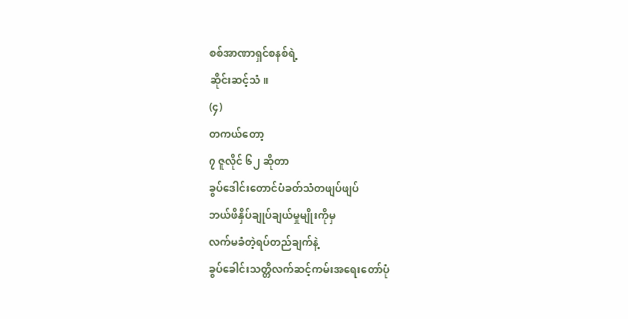စစ်အာဏာရှင်စနစ်ရဲ့
ဆိုင်းဆင့်သံ။
(၄)
တကယ်တော့
၇ ဇူလိုင် ၆၂ ဆိုတာ
ခွပ်ဒေါင်းတောင်ပံခတ်သံတဖျပ်ဖျပ်
ဘယ်ဖိနှိပ်ချုပ်ချယ်မှုမျိုးကိုမှ
လက်မခံတဲ့ရပ်တည်ချက်နဲ့
ခွပ်ခေါင်းသတ္တိလက်ဆင့်ကမ်းအရေးတော်ပုံ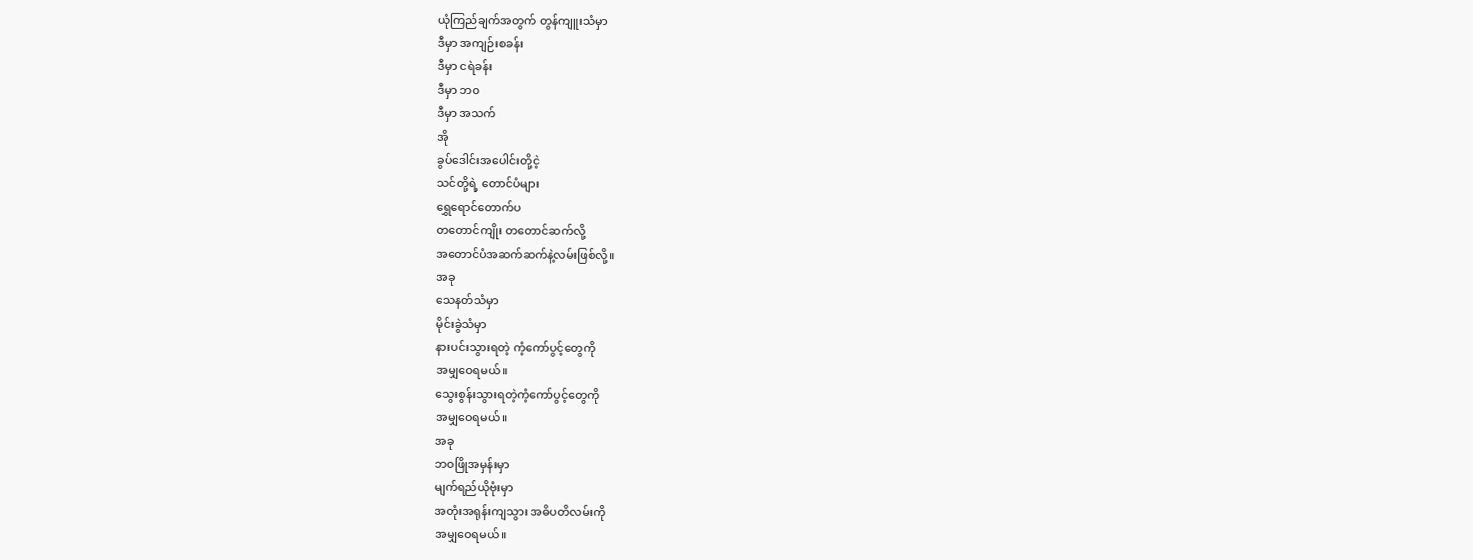ယုံကြည်ချက်အတွက် တွန်ကျူးသံမှာ
ဒီမှာ အကျဉ်းစခန်း
ဒီမှာ ငရဲခန်း
ဒီမှာ ဘ၀
ဒီမှာ အသက်
အို
ခွပ်ဒေါင်းအပေါင်းတို့ငဲ့
သင်တို့ရဲ့ တောင်ပံများ
ရွှေရောင်တောက်ပ
တတောင်ကျိုး တတောင်ဆက်လို့
အတောင်ပံအဆက်ဆက်နဲ့လမ်းဖြစ်လို့။
အခု
သေနတ်သံမှာ
မိုင်းခွဲသံမှာ
နားပင်းသွားရတဲ့ ကံ့ကော်ပွင့်တွေကို
အမျှဝေရမယ်။
သွေးစွန်းသွားရတဲ့ကံ့ကော်ပွင့်တွေကို
အမျှဝေရမယ်။
အခု
ဘဝဖြိုအမှန်းမှာ
မျက်ရည်ယိုဗုံးမှာ
အတုံးအရုန်းကျသွား အဓိပတိလမ်းကို
အမျှဝေရမယ်။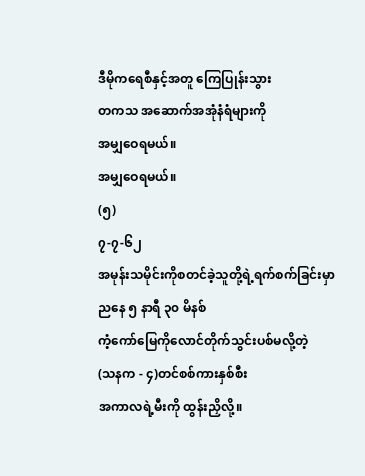ဒီမိုကရေစီနှင့်အတူ ကြေပြုန်းသွား
တကသ အဆောက်အအုံနံရံများကို
အမျှဝေရမယ်။
အမျှဝေရမယ်။
(၅)
၇-၇-၆၂
အမုန်းသမိုင်းကိုစတင်ခဲ့သူတို့ရဲ့ရက်စက်ခြင်းမှာ
ညနေ ၅ နာရီ ၃၀ မိနစ်
ကံ့ကော်မြေကိုလောင်တိုက်သွင်းပစ်မလို့တဲ့
(သနက - ၄)တင်စစ်ကားနှစ်စီး
အကာလရဲ့မီးကို ထွန်းညှိလို့။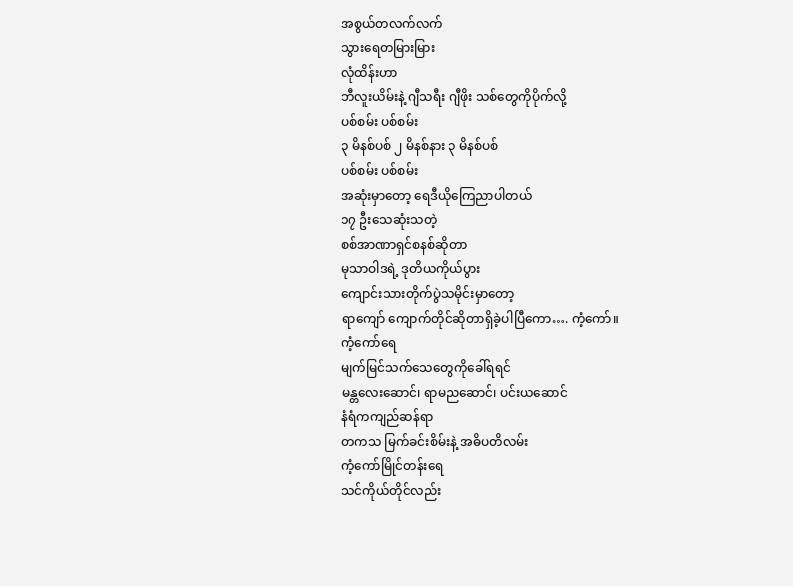အစွယ်တလက်လက်
သွားရေတမြားမြား
လုံထိန်းဟာ
ဘီလူးယိမ်းနဲ့ ဂျီသရီး ဂျီဖိုး သစ်တွေကိုပိုက်လို့
ပစ်စမ်း ပစ်စမ်း
၃ မိနစ်ပစ် ၂ မိနစ်နား ၃ မိနစ်ပစ်
ပစ်စမ်း ပစ်စမ်း
အဆုံးမှာတော့ ရေဒီယိုကြေညာပါတယ်
၁၇ ဦးသေဆုံးသတဲ့
စစ်အာဏာရှင်စနစ်ဆိုတာ
မုသာဝါဒရဲ့ ဒုတိယကိုယ်ပွား
ကျောင်းသားတိုက်ပွဲသမိုင်းမှာတော့
ရာကျော် ကျောက်တိုင်ဆိုတာရှိခဲ့ပါပြီကော…. ကံ့ကော်။
ကံ့ကော်ရေ
မျက်မြင်သက်သေတွေကိုခေါ်ရရင်
မန္တလေးဆောင်၊ ရာမညဆောင်၊ ပင်းယဆောင်
နံရံကကျည်ဆန်ရာ
တကသ မြက်ခင်းစိမ်းနဲ့ အဓိပတိလမ်း
ကံ့ကော်မြိုင်တန်းရေ
သင်ကိုယ်တိုင်လည်း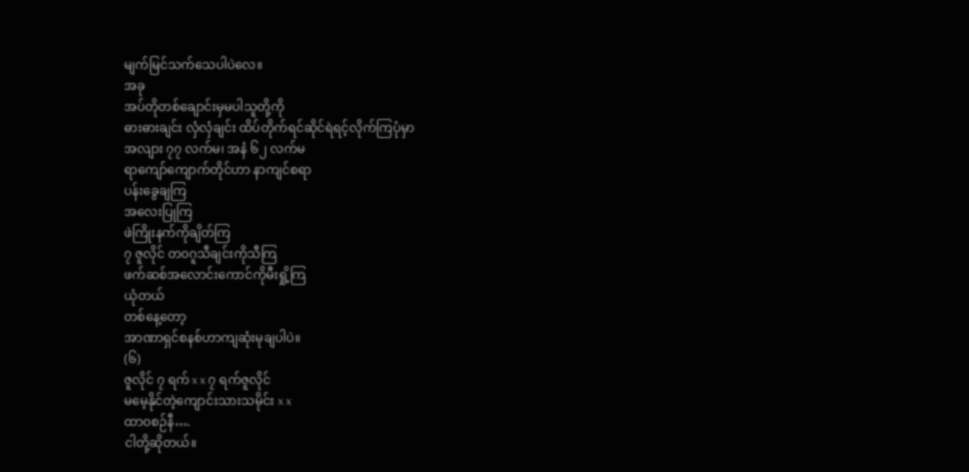မျက်မြင်သက်သေပါပဲလေ။
အခု
အပ်တိုတစ်ချောင်းမှမပါသူတို့ကို
ဓားဓားချင်း လှံလှံချင်း ထိပ်တိုက်ရင်ဆိုင်ရဲရင့်လိုက်ကြပုံမှာ
အလျား ၇၇ လက်မ၊ အနံ ၆၂ လက်မ
ရာကျော်ကျောက်တိုင်ဟာ နာကျင်စရာ
ပန်းခွေချကြ
အလေးပြုကြ
ဖဲကြိုးနက်ကိုချိတ်ကြ
၇ ဇူလိုင် တ၀ဂူသီချင်းကိုသီကြ
ဖက်ဆစ်အလောင်းကောင်ကိုမီးရှို့ကြ
ယုံတယ်
တစ်နေ့တော့
အာဏာရှင်စနစ်ဟာကျဆုံးမုချပါပဲ။
(၆)
ဇူလိုင် ၇ ရက် x x ၇ ရက်ဇူလိုင်
မမေ့နိုင်တဲ့ကျောင်းသားသမိုင်း x x
ထာ၀စဉ်နီ….
ငါတို့ဆိုတယ်။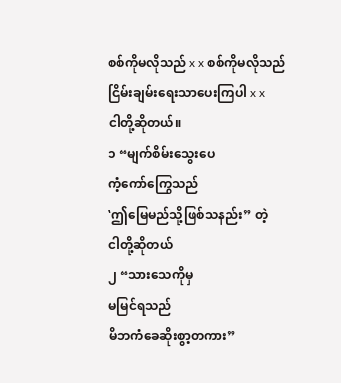စစ်ကိုမလိုသည် x x စစ်ကိုမလိုသည်
ငြိမ်းချမ်းရေးသာပေးကြပါ x x
ငါတို့ဆိုတယ်။
၁ “မျက်စိမ်းသွေးပေ
ကံ့ကော်ကြွေသည်
‛ဤမြေမည်သို့ဖြစ်သနည်း” တဲ့
ငါတို့ဆိုတယ်
၂ “သားသေကိုမှ
မမြင်ရသည်
မိဘကံခေဆိုးစွာ့တကား”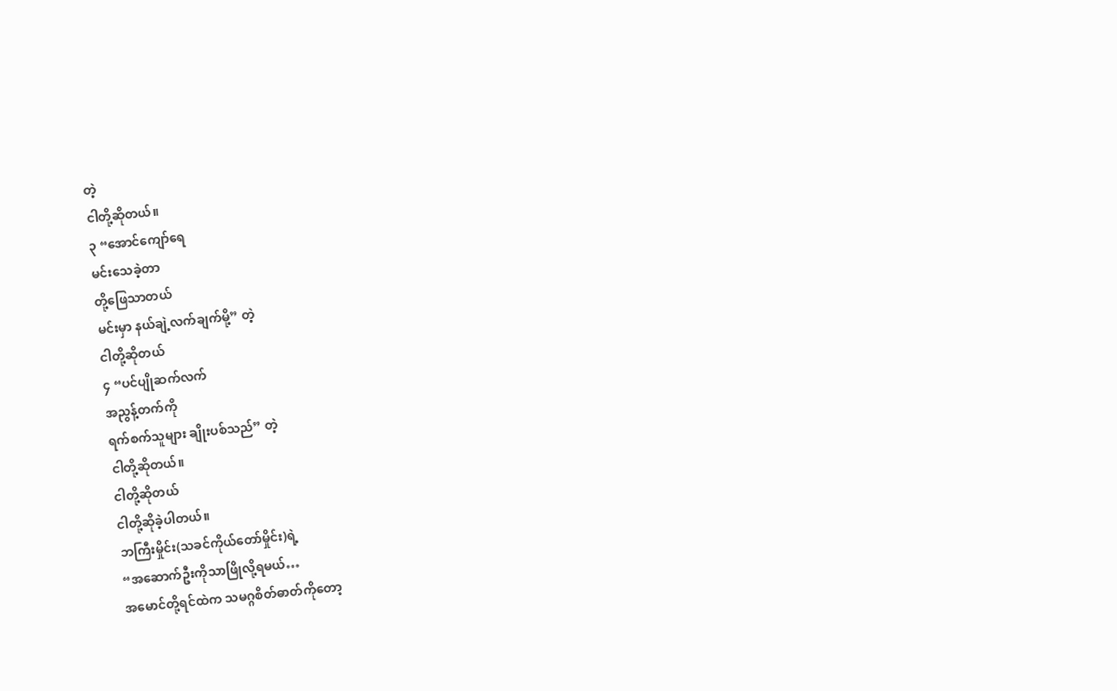တဲ့
ငါတို့ဆိုတယ်။
၃ “အောင်ကျော်ရေ
မင်းသေခဲ့တာ
တို့ဖြေသာတယ်
မင်းမှာ နယ်ချဲ့လက်ချက်မို့” တဲ့
ငါတို့ဆိုတယ်
၄ “ပင်ပျိုဆက်လက်
အညွန့်တက်ကို
ရက်စက်သူများ ချိုးပစ်သည်” တဲ့
ငါတို့ဆိုတယ်။
ငါတို့ဆိုတယ်
ငါတို့ဆိုခဲ့ပါတယ်။
ဘကြီးမှိုင်း(သခင်ကိုယ်တော်မှိုင်း)ရဲ့
“အဆောက်ဦးကိုသာဖြိုလို့ရမယ်…
အမောင်တို့ရင်ထဲက သမဂ္ဂစိတ်ဓာတ်ကိုတော့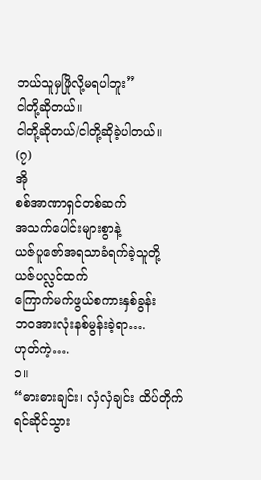ဘယ်သူမှဖြိုလို့မရပါဘူး”
ငါတို့ဆိုတယ်။
ငါတို့ဆိုတယ်/ငါတို့ဆိုခဲ့ပါတယ်။
(၇)
အို
စစ်အာဏာရှင်တစ်ဆက်
အသက်ပေါင်းများစွာနဲ့
ယဇ်ပူဇော်အရသာခံရက်ခဲ့သူတို့
ယဇ်ပလ္လင်ထက်
ကြောက်မက်ဖွယ်စကားနှစ်ခွန်း
ဘ၀အားလုံးနစ်မွန်းခဲ့ရာ….
ဟုတ်ကဲ့….
၁။
“ဓားဓားချင်း၊ လှံလှံချင်း ထိပ်တိုက်ရင်ဆိုင်သွား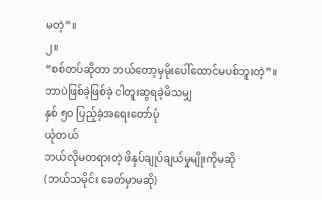မတဲ့”။
၂။
“စစ်တပ်ဆိုတာ ဘယ်တော့မှမိုးပေါ်ထောင်မပစ်ဘူးတဲ့”။
ဘာပဲဖြစ်ခဲ့ဖြစ်ခဲ့ ငါတူးဆွရခဲ့မိသမျှ
နှစ် ၅၀ ပြည့်ခဲ့အရေးတော်ပုံ
ယုံတယ်
ဘယ်လိုမတရားတဲ့ ဖိနှပ်ချုပ်ချယ်မှုမျိုးကိုမဆို
(ဘယ်သမိုင်း ခေတ်မှာမဆို)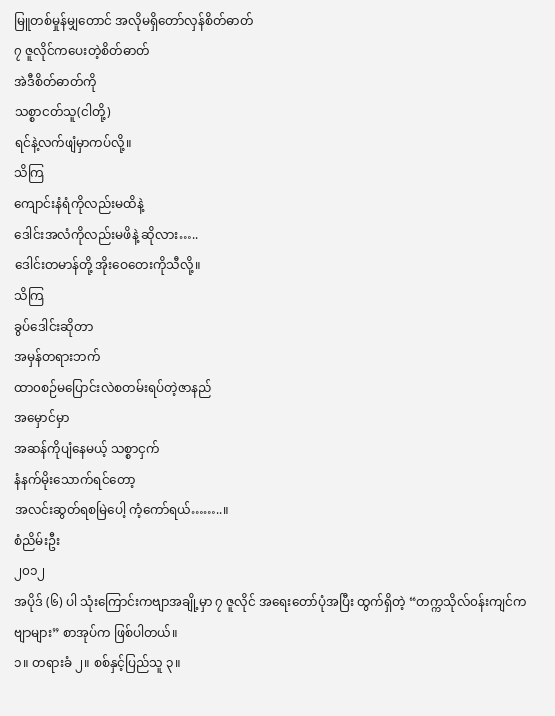မြူတစ်မှုန်မျှတောင် အလိုမရှိတော်လှန်စိတ်ဓာတ်
၇ ဇူလိုင်ကပေးတဲ့စိတ်ဓာတ်
အဲဒီစိတ်ဓာတ်ကို
သစ္စာငတ်သူ(ငါတို့)
ရင်နဲ့လက်ဖျံမှာကပ်လို့။
သိကြ
ကျောင်းနံရံကိုလည်းမထိနဲ့
ဒေါင်းအလံကိုလည်းမဖိနဲ့ ဆိုလား…..
ဒေါင်းတမာန်တို့ အိုးဝေတေးကိုသီလို့။
သိကြ
ခွပ်ဒေါင်းဆိုတာ
အမှန်တရားဘက်
ထာ၀စဉ်မပြောင်းလဲစတမ်းရပ်တဲ့ဇာနည်
အမှောင်မှာ
အဆန်ကိုပျံနေမယ့် သစ္စာငှက်
နံနက်မိုးသောက်ရင်တော့
အလင်းဆွတ်ရစမြဲပေါ့ ကံ့ကော်ရယ်……..။
စံညိမ်းဦး
၂၀၁၂
အပိုဒ် (၆) ပါ သုံးကြောင်းကဗျာအချို့မှာ ၇ ဇူလိုင် အရေးတော်ပုံအပြီး ထွက်ရှိတဲ့ “တက္ကသိုလ်၀န်းကျင်ကဗျာများ” စာအုပ်က ဖြစ်ပါတယ်။
၁။ တရားခံ ၂။ စစ်နှင့်ပြည်သူ ၃။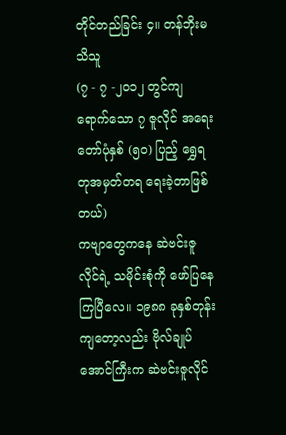တိုင်တည်ခြင်း ၄။ တန်ဘိုးမသိသူ
(၇ - ၇ -၂၀၁၂ တွင်ကျရောက်သော ၇ ဇူလိုင် အရေးတော်ပုံနှစ် (၅၀) ပြည့် ရွှေရတုအမှတ်တရ ရေးခဲ့တာဖြစ်တယ်)
ကဗျာတွေကနေ ဆဲဗင်းဇူလိုင်ရဲ့ သမိုင်းစုံကို ဖော်ပြနေကြပြီလေ။ ၁၉၈၈ ခုနှစ်တုန်း ကျတော့လည်း ဗိုလ်ချုပ်အောင်ကြီးက ဆဲဗင်းဇူလိုင်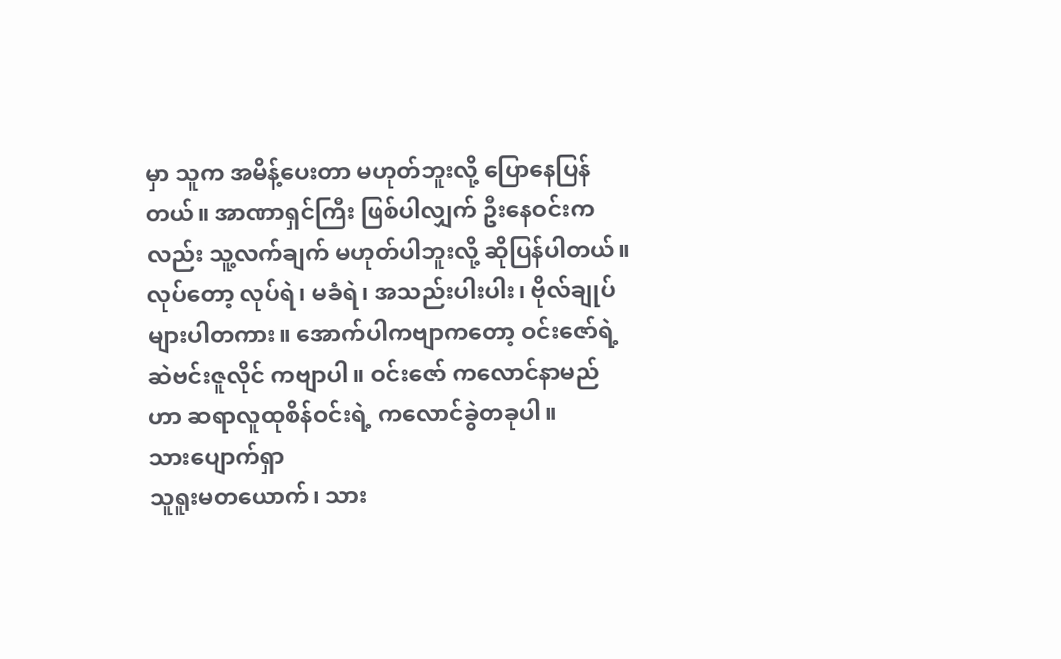မှာ သူက အမိန့်ပေးတာ မဟုတ်ဘူးလို့ ပြောနေပြန်တယ်။ အာဏာရှင်ကြီး ဖြစ်ပါလျှက် ဦးနေဝင်းကလည်း သူ့လက်ချက် မဟုတ်ပါဘူးလို့ ဆိုပြန်ပါတယ်။ လုပ်တော့ လုပ်ရဲ၊ မခံရဲ၊ အသည်းပါးပါး၊ ဗိုလ်ချုပ်များပါတကား။ အောက်ပါကဗျာကတော့ ဝင်းဇော်ရဲ့ ဆဲဗင်းဇူလိုင် ကဗျာပါ။ ဝင်းဇော် ကလောင်နာမည်ဟာ ဆရာလူထုစိန်ဝင်းရဲ့ ကလောင်ခွဲတခုပါ။
သားပျောက်ရှာ
သူရူးမတယောက်၊ သား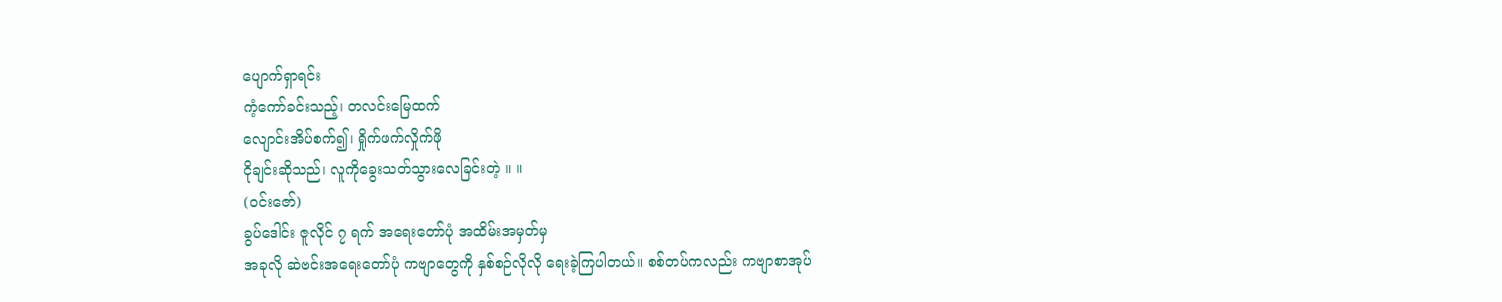ပျောက်ရှာရင်း
ကံ့ကော်ခင်းသည့်၊ တလင်းမြေထက်
လျောင်းအိပ်စက်၍၊ ရှိုက်ဖက်လှိုက်ဖို
ငိုချင်းဆိုသည်၊ လူကိုခွေးသတ်သွားလေခြင်းတဲ့ ။ ။
(ဝင်းဇော်)
ခွပ်ဒေါင်း ဇူလိုင် ၇ ရက် အရေးတော်ပုံ အထိမ်းအမှတ်မှ
အခုလို ဆဲဗင်းအရေးတော်ပုံ ကဗျာတွေကို နှစ်စဉ်လိုလို ရေးခဲ့ကြပါတယ်။ စစ်တပ်ကလည်း ကဗျာစာအုပ်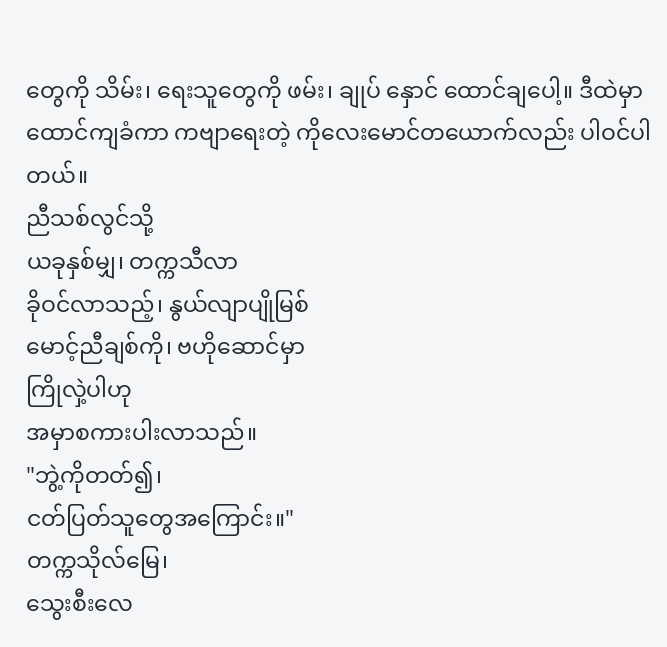တွေကို သိမ်း၊ ရေးသူတွေကို ဖမ်း၊ ချုပ် နှောင် ထောင်ချပေါ့။ ဒီထဲမှာ ထောင်ကျခံကာ ကဗျာရေးတဲ့ ကိုလေးမောင်တယောက်လည်း ပါဝင်ပါတယ်။
ညီသစ်လွင်သို့
ယခုနှစ်မျှ၊ တက္ကသီလာ
ခိုဝင်လာသည့်၊ နွယ်လျာပျိုမြစ်
မောင့်ညီချစ်ကို၊ ဗဟိုဆောင်မှာ
ကြိုလှဲ့ပါဟု
အမှာစကားပါးလာသည်။
"ဘွဲ့ကိုတတ်၍၊
ငတ်ပြတ်သူတွေအကြောင်း။"
တက္ကသိုလ်မြေ၊
သွေးစီးလေ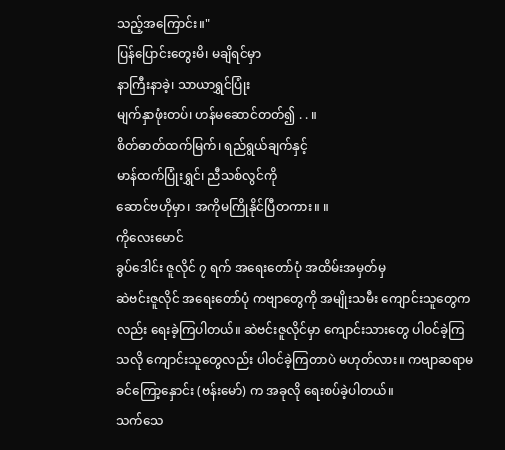သည့်အကြောင်း။"
ပြန်ပြောင်းတွေးမိ၊ မချိရင်မှာ
နာကြီးနာခဲ့၊ သာယာရွှင်ပြုံး
မျက်နှာဖုံးတပ်၊ ဟန်မဆောင်တတ်၍ . . ။
စိတ်ဓာတ်ထက်မြက်၊ ရည်ရွယ်ချက်နှင့်
မာန်ထက်ပြုံးရွှင်၊ ညီသစ်လွင်ကို
ဆောင်ဗဟိုမှာ၊ အကိုမကြိုနိုင်ပြီတကား။ ။
ကိုလေးမောင်
ခွပ်ဒေါင်း ဇူလိုင် ၇ ရက် အရေးတော်ပုံ အထိမ်းအမှတ်မှ
ဆဲဗင်းဇူလိုင် အရေးတော်ပုံ ကဗျာတွေကို အမျိုးသမီး ကျောင်းသူတွေကလည်း ရေးခဲ့ကြပါတယ်။ ဆဲဗင်းဇူလိုင်မှာ ကျောင်းသားတွေ ပါဝင်ခဲ့ကြသလို ကျောင်းသူတွေလည်း ပါဝင်ခဲ့ကြတာပဲ မဟုတ်လား။ ကဗျာဆရာမ ခင်ကြော့နှောင်း (ဗန်းမော်) က အခုလို ရေးစပ်ခဲ့ပါတယ်။
သက်သေ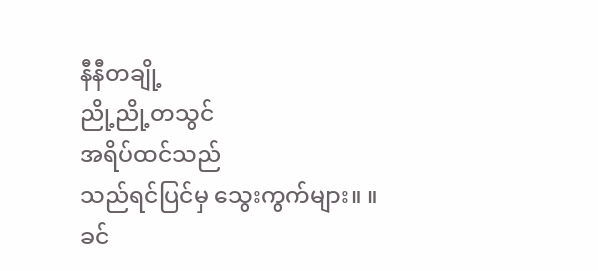နီနီတချို့
ညို့ညို့တသွင်
အရိပ်ထင်သည်
သည်ရင်ပြင်မှ သွေးကွက်များ။ ။
ခင်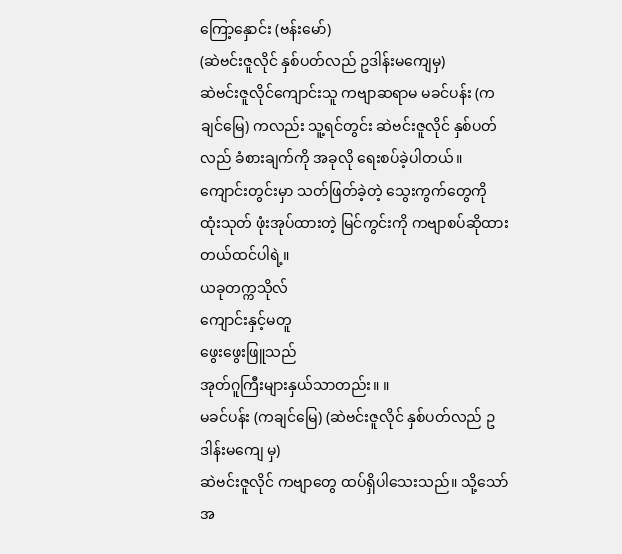ကြော့နှောင်း (ဗန်းမော်)
(ဆဲဗင်းဇူလိုင် နှစ်ပတ်လည် ဥဒါန်းမကျေမှ)
ဆဲဗင်းဇူလိုင်ကျောင်းသူ ကဗျာဆရာမ မခင်ပန်း (ကချင်မြေ) ကလည်း သူ့ရင်တွင်း ဆဲဗင်းဇူလိုင် နှစ်ပတ်လည် ခံစားချက်ကို အခုလို ရေးစပ်ခဲ့ပါတယ်။ ကျောင်းတွင်းမှာ သတ်ဖြတ်ခဲ့တဲ့ သွေးကွက်တွေကို ထုံးသုတ် ဖုံးအုပ်ထားတဲ့ မြင်ကွင်းကို ကဗျာစပ်ဆိုထားတယ်ထင်ပါရဲ့။
ယခုတက္ကသိုလ်
ကျောင်းနှင့်မတူ
ဖွေးဖွေးဖြူသည်
အုတ်ဂူကြီးများနှယ်သာတည်း။ ။
မခင်ပန်း (ကချင်မြေ) (ဆဲဗင်းဇူလိုင် နှစ်ပတ်လည် ဥဒါန်းမကျေ မှ)
ဆဲဗင်းဇူလိုင် ကဗျာတွေ ထပ်ရှိပါသေးသည်။ သို့သော် အ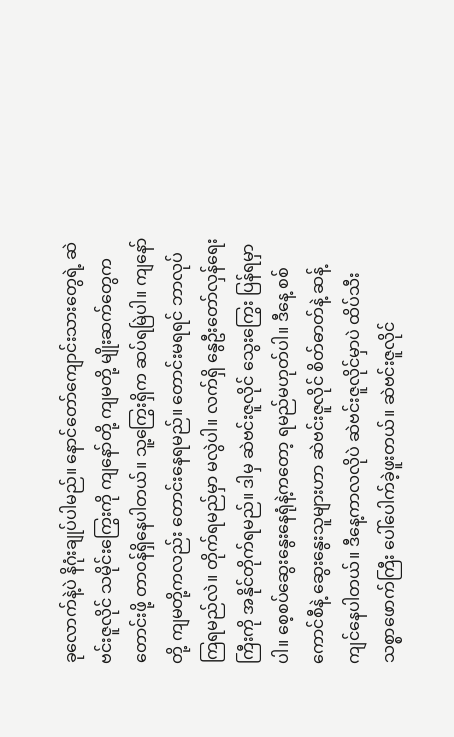ခုလောက်နဲ့ပဲ နိဂုံးချုပ်ပါမည်။ နောင်တော်ကျောင်းသားတွေရဲ့ ဆဲဗင်းဇူလိုင် သမိုင်းကြွေးကို ကျနော်တို့ ကျမတို့ မျိုးဆက်တွေက တောင်းဖို့ တာဝန်ရှိနေပါတယ်။ သူ့ကြွေးရှိက ဆပ်ရမြဲပါ။ ကျနော်တို့ ကျမတို့ကလည်း တောင်းနေရမည်။ တောင်းမရရင် ဘာလုပ်ကြရမည်လဲ။ တိုက်ရမည်မှာ မလွဲပါ။ လက်ရှိ နွေဦးတော်လှန်ရေးကြီးကို အနိုင်တိုက်ရမည်။ ဒါမှ ဆဲဗင်းဇူလိုင် သွေးကြွေး ပြန်ရမှာပါ။ စေ့စပ်ဆွေးနွေးနေရုံနဲ့ကတော့ ရမည်မဟုတ်ပါ။ ဒီနေ့ စစ်ကောင်စီနဲ့ ဆွေးနွေးသူများဟာ ဆဲဗင်းဇူလိုင် စိတ်ဓာတ်နဲ့ ဆန့်ကျင်နေပါတယ်။ ဒီနေ့ကာလလိုပဲ ဆဲဗင်းဇူလိုင်မှာပဲ ထိပ်သီး သစ္စာဖောက်ကြီး ပေါ်ပေါက်ခဲ့ဖူးတယ်။ ဆဲဗင်းဇူလိုင်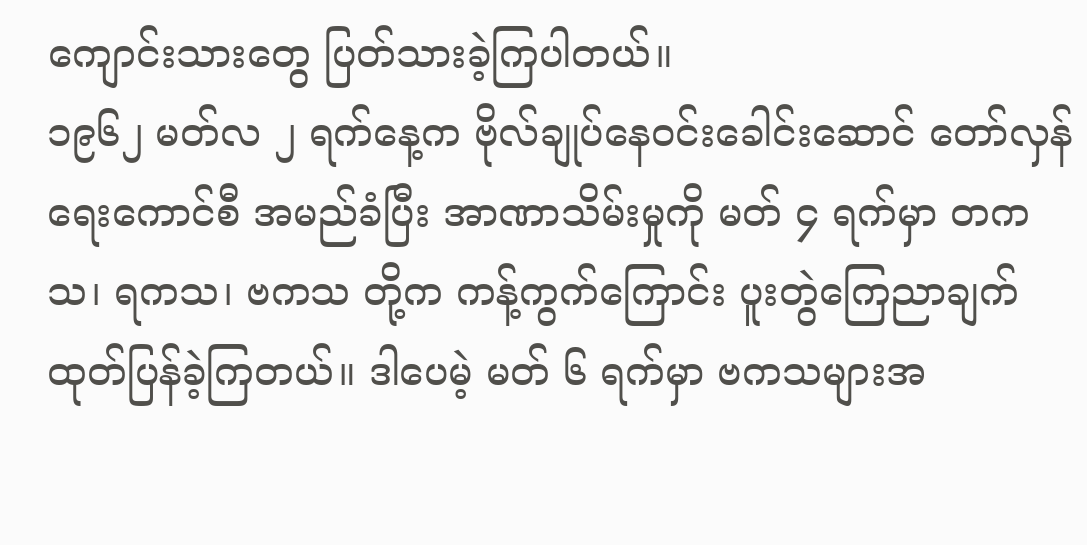ကျောင်းသားတွေ ပြတ်သားခဲ့ကြပါတယ်။
၁၉၆၂ မတ်လ ၂ ရက်နေ့က ဗိုလ်ချုပ်နေဝင်းခေါင်းဆောင် တော်လှန်ရေးကောင်စီ အမည်ခံပြီး အာဏာသိမ်းမှုကို မတ် ၄ ရက်မှာ တကသ၊ ရကသ၊ ဗကသ တို့က ကန့်ကွက်ကြောင်း ပူးတွဲကြေညာချက် ထုတ်ပြန်ခဲ့ကြတယ်။ ဒါပေမဲ့ မတ် ၆ ရက်မှာ ဗကသများအ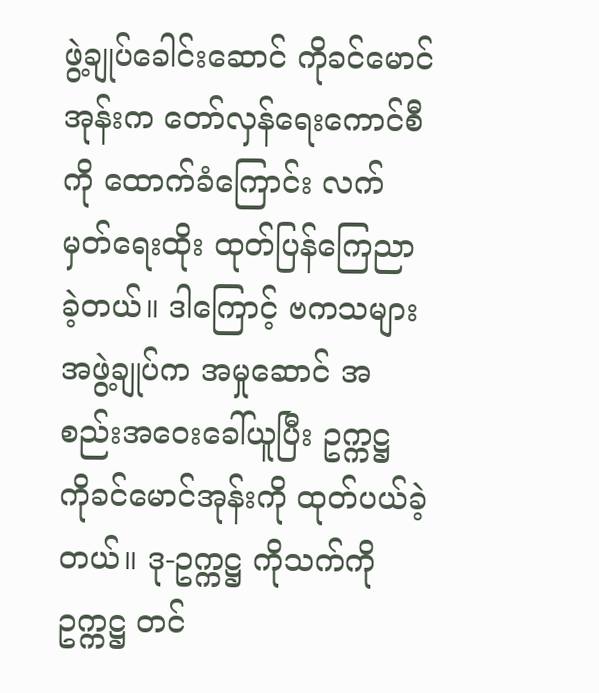ဖွဲ့ချုပ်ခေါင်းဆောင် ကိုခင်မောင်အုန်းက တော်လှန်ရေးကောင်စီကို ထောက်ခံကြောင်း လက်မှတ်ရေးထိုး ထုတ်ပြန်ကြေညာခဲ့တယ်။ ဒါကြောင့် ဗကသများအဖွဲ့ချုပ်က အမှုဆောင် အစည်းအဝေးခေါ်ယူပြီး ဥက္ကဋ္ဌ ကိုခင်မောင်အုန်းကို ထုတ်ပယ်ခဲ့တယ်။ ဒု-ဥက္ကဋ္ဌ ကိုသက်ကို ဥက္ကဋ္ဌ တင်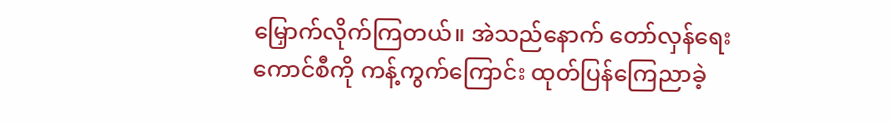မြှောက်လိုက်ကြတယ်။ အဲသည်နောက် တော်လှန်ရေးကောင်စီကို ကန့်ကွက်ကြောင်း ထုတ်ပြန်ကြေညာခဲ့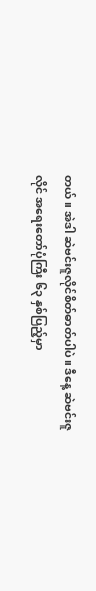တယ်။ အဲဒါ ဆဲဗင်းဇူလိုင်စိတ်ဓာတ်ပါပဲ။ ဒီနေ့ ဆဲဗင်းဇူလိုင် အရေးတော်ပုံကြီး ၆၃ နှစ်ပြည့်မှာ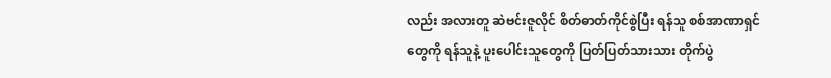လည်း အလားတူ ဆဲဗင်းဇူလိုင် စိတ်ဓာတ်ကိုင်စွဲပြီး ရန်သူ စစ်အာဏာရှင်တွေကို ရန်သူနဲ့ ပူးပေါင်းသူတွေကို ပြတ်ပြတ်သားသား တိုက်ပွဲ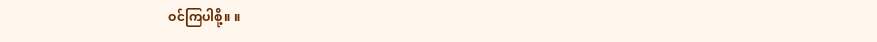ဝင်ကြပါစို့။ ။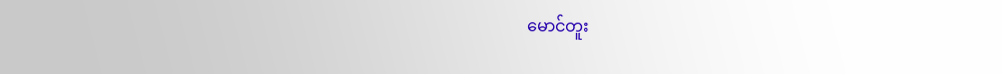မောင်တူး